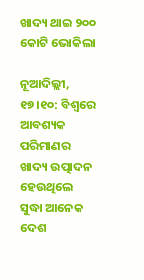ଖାଦ୍ୟ ଥାଇ ୨୦୦ କୋଟି ଭୋକିଲା

ନୂଆଦିଲ୍ଲୀ, ୧୭।୧୦: ବିଶ୍ୱରେ ଆବଶ୍ୟକ ପରିମାଣର ଖାଦ୍ୟ ଉତ୍ପାଦନ ହେଉଥିଲେ ସୁଦ୍ଧା ଆନେକ ଦେଶ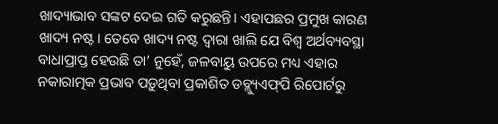ଖାଦ୍ୟାଭାବ ସଙ୍କଟ ଦେଇ ଗତି କରୁଛନ୍ତି। ଏହାପଛର ପ୍ରମୁଖ କାରଣ ଖାଦ୍ୟ ନଷ୍ଟ। ତେବେ ଖାଦ୍ୟ ନଷ୍ଟ ଦ୍ୱାରା ଖାଲି ଯେ ବିଶ୍ୱ ଅର୍ଥବ୍ୟବସ୍ଥା ବାଧାପ୍ରାପ୍ତ ହେଉଛି ତା’ ନୁହେଁ, ଜଳବାୟୁ ଉପରେ ମଧ୍ୟ ଏହାର ନକାରାତ୍ମକ ପ୍ରଭାବ ପଡ଼ୁଥିବା ପ୍ରକାଶିତ ଡବ୍ଲ୍ୟୁଏଫ୍‌ପି ରିପୋର୍ଟରୁ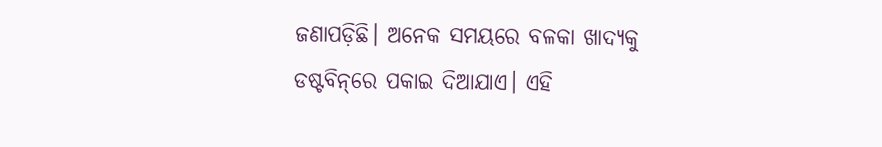ଜଣାପଡ଼ିଛି। ଅନେକ ସମୟରେ ବଳକା ଖାଦ୍ୟକୁ ଡଷ୍ଟବିନ୍‌ରେ ପକାଇ ଦିଆଯାଏ। ଏହି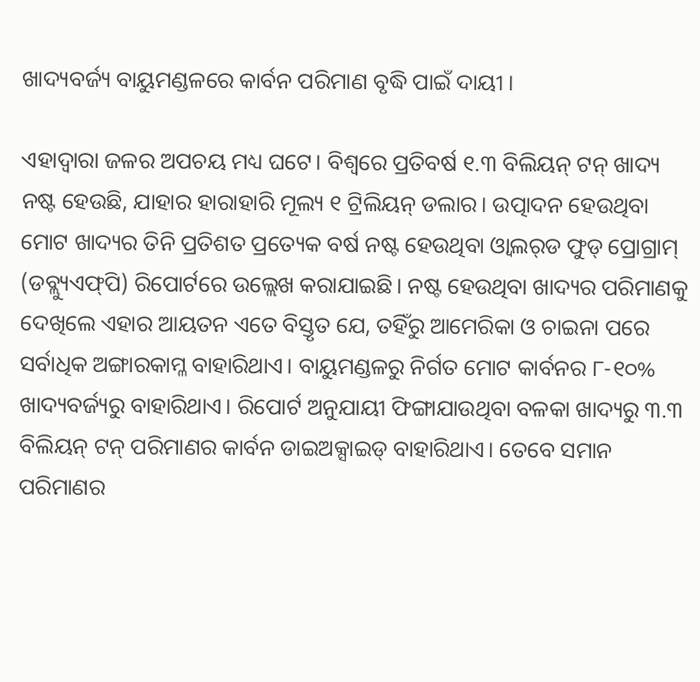ଖାଦ୍ୟବର୍ଜ୍ୟ ବାୟୁମଣ୍ଡଳରେ କାର୍ବନ ପରିମାଣ ବୃଦ୍ଧି ପାଇଁ ଦାୟୀ ।

ଏହାଦ୍ୱାରା ଜଳର ଅପଚୟ ମଧ୍ୟ ଘଟେ। ବିଶ୍ୱରେ ପ୍ରତିବର୍ଷ ୧.୩ ବିଲିୟନ୍‌ ଟନ୍‌ ଖାଦ୍ୟ ନଷ୍ଟ ହେଉଛି, ଯାହାର ହାରାହାରି ମୂଲ୍ୟ ୧ ଟ୍ରିଲିୟନ୍‌ ଡଲାର। ଉତ୍ପାଦନ ହେଉଥିବା ମୋଟ ଖାଦ୍ୟର ତିନି ପ୍ରତିଶତ ପ୍ରତ୍ୟେକ ବର୍ଷ ନଷ୍ଟ ହେଉଥିବା ଓ୍ବାଲର୍‌ଡ ଫୁଡ୍‌ ପ୍ରୋଗ୍ରାମ୍‌ (ଡବ୍ଲ୍ୟୁଏଫ୍‌ପି) ରିପୋର୍ଟରେ ଉଲ୍ଲେଖ କରାଯାଇଛି। ନଷ୍ଟ ହେଉଥିବା ଖାଦ୍ୟର ପରିମାଣକୁ ଦେଖିଲେ ଏହାର ଆୟତନ ଏତେ ବିସ୍ତୃତ ଯେ, ତହିଁରୁ ଆମେରିକା ଓ ଚାଇନା ପରେ ସର୍ବାଧିକ ଅଙ୍ଗାରକାମ୍ଳ ବାହାରିଥାଏ। ବାୟୁମଣ୍ଡଳରୁ ନିର୍ଗତ ମୋଟ କାର୍ବନର ୮-୧୦% ଖାଦ୍ୟବର୍ଜ୍ୟରୁ ବାହାରିଥାଏ। ରିପୋର୍ଟ ଅନୁଯାୟୀ ଫିଙ୍ଗାଯାଉଥିବା ବଳକା ଖାଦ୍ୟରୁ ୩.୩ ବିଲିୟନ୍‌ ଟନ୍‌ ପରିମାଣର କାର୍ବନ ଡାଇଅକ୍ସାଇଡ୍‌ ବାହାରିଥାଏ। ତେବେ ସମାନ ପରିମାଣର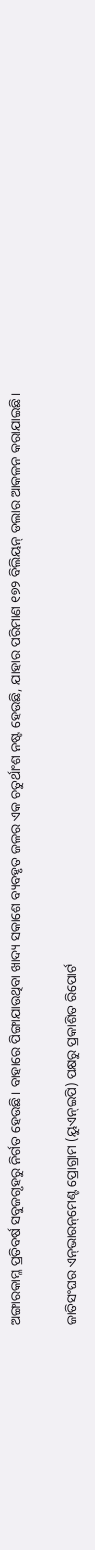ଅଙ୍ଗାରକାମ୍ଳ ପ୍ରତିବର୍ଷ ସବୁଜଗୃହରୁ ନିର୍ଗତ ହେଉଛି। ବାହାରେ ପିଙ୍ଗାଯାଉଥିବା ଖାଦ୍ୟ ସକାଶେ ବ୍ୟବହୃତ ଜଳର ଏକ ଚତୁର୍ଥାଂଶ ନଷ୍ଟ ହେଉଛି, ଯାହାର ପରିମାଣ ୧୭୨ ବିଲିୟନ୍‌ ଡଲାର ଆକଳନ କରାଯାଇଛି।

ଜାତିସଂଘର ଏନ୍‌ଭାରନ୍‌ମେଣ୍ଟ ପ୍ରୋଗ୍ରାମ (ୟୁଏନ୍‌ଇପି) ପକ୍ଷରୁ ପ୍ରକାଶିତ ରିପୋର୍ଟ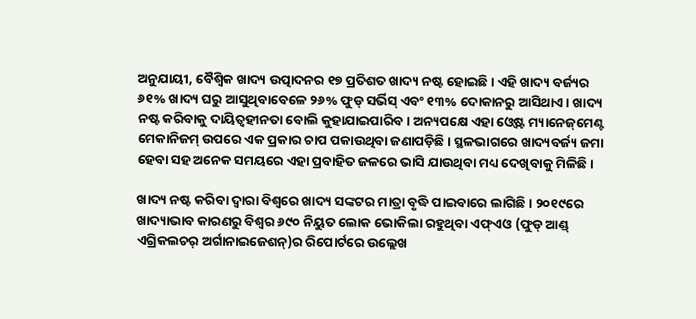ଅନୁଯାୟୀ, ବୈଶ୍ୱିକ ଖାଦ୍ୟ ଉତ୍ପାଦନର ୧୭ ପ୍ରତିଶତ ଖାଦ୍ୟ ନଷ୍ଟ ହୋଇଛି। ଏହି ଖାଦ୍ୟ ବର୍ଜ୍ୟର ୬୧% ଖାଦ୍ୟ ଘରୁ ଆସୁଥିବାବେଳେ ୨୬% ଫୁଡ୍‌ ସର୍ଭିସ୍‌ ଏବଂ ୧୩% ଦୋକାନରୁ ଆସିଥାଏ। ଖାଦ୍ୟ ନଷ୍ଟ କରିବାକୁ ଦାୟିତ୍ୱହୀନତା ବୋଲି କୁହାଯାଇପାରିବ। ଅନ୍ୟପକ୍ଷେ ଏହା ଓ୍ବେଷ୍ଟ ମ୍ୟାନେଜ୍‌ମେଣ୍ଟ ମେକାନିଜମ୍‌ ଉପରେ ଏକ ପ୍ରକାର ଚାପ ପକାଉଥିବା ଜଣାପଡ଼ିଛି। ସ୍ଥଳଭାଗରେ ଖାଦ୍ୟବର୍ଜ୍ୟ ଜମା ହେବା ସହ ଅନେକ ସମୟରେ ଏହା ପ୍ରବାହିତ ଜଳରେ ଭାସି ଯାଉଥିବା ମଧ୍ୟ ଦେଖିବାକୁ ମିଳିଛି।

ଖାଦ୍ୟ ନଷ୍ଟ କରିବା ଦ୍ୱାରା ବିଶ୍ୱରେ ଖାଦ୍ୟ ସଙ୍କଟର ମାତ୍ରା ବୃଦ୍ଧି ପାଇବାରେ ଲାଗିଛି। ୨୦୧୯ରେ ଖାଦ୍ୟାଭାବ କାରଣରୁ ବିଶ୍ୱର ୬୯୦ ନିୟୁତ ଲୋକ ଭୋକିଲା ରହୁଥିବା ଏଫ୍‌ଏଓ (ଫୁଡ୍‌ ଆଣ୍ଡ୍‌ ଏଗ୍ରିକଲଚର୍‌ ଅର୍ଗାନାଇଜେଶନ୍‌)ର ରିପୋର୍ଟରେ ଉଲ୍ଲେଖ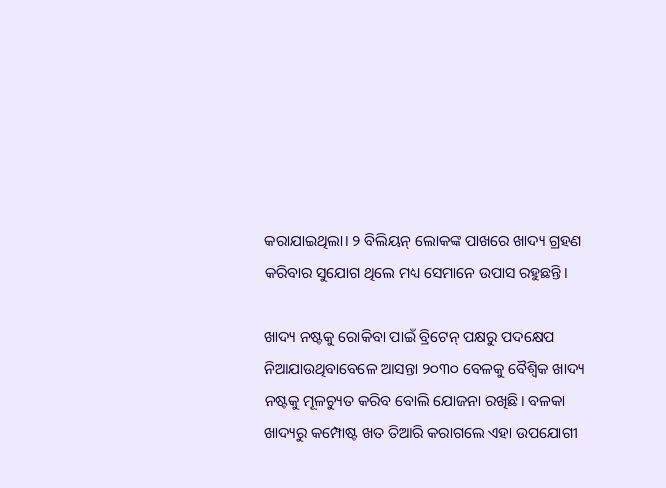କରାଯାଇଥିଲା। ୨ ବିଲିୟନ୍‌ ଲୋକଙ୍କ ପାଖରେ ଖାଦ୍ୟ ଗ୍ରହଣ କରିବାର ସୁଯୋଗ ଥିଲେ ମଧ୍ୟ ସେମାନେ ଉପାସ ରହୁଛନ୍ତି।

ଖାଦ୍ୟ ନଷ୍ଟକୁ ରୋକିବା ପାଇଁ ବ୍ରିଟେନ୍‌ ପକ୍ଷରୁ ପଦକ୍ଷେପ ନିଆଯାଉଥିବାବେଳେ ଆସନ୍ତା ୨୦୩୦ ବେଳକୁ ବୈଶ୍ୱିକ ଖାଦ୍ୟ ନଷ୍ଟକୁ ମୂଳଚ୍ୟୁତ କରିବ ବୋଲି ଯୋଜନା ରଖିଛି। ବଳକା ଖାଦ୍ୟରୁ କମ୍ପୋଷ୍ଟ ଖତ ତିଆରି କରାଗଲେ ଏହା ଉପଯୋଗୀ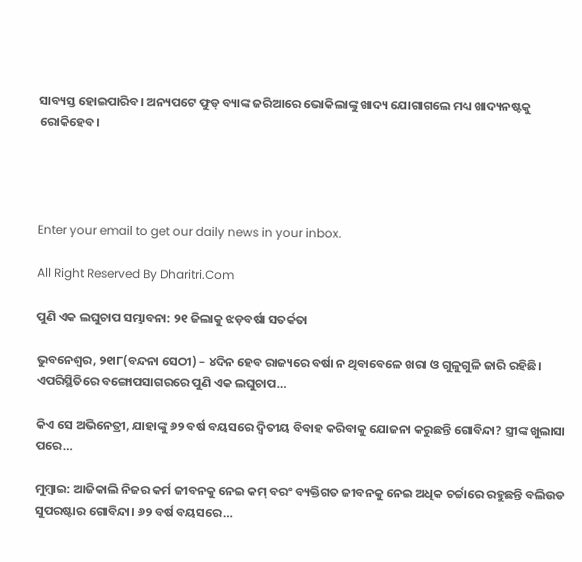ସାବ୍ୟସ୍ତ ହୋଇପାରିବ। ଅନ୍ୟପଟେ ଫୁଡ୍‌ ବ୍ୟାଙ୍କ ଜରିଆରେ ଭୋକିଲାଙ୍କୁ ଖାଦ୍ୟ ଯୋଗାଗଲେ ମଧ୍ୟ ଖାଦ୍ୟନଷ୍ଟକୁ ରୋକିହେବ।




Enter your email to get our daily news in your inbox.

All Right Reserved By Dharitri.Com

ପୁଣି ଏକ ଲଘୁଚାପ ସମ୍ଭାବନା: ୨୧ ଜିଲାକୁ ଝଡ଼ବର୍ଷା ସତର୍କତା

ଭୁବନେଶ୍ୱର, ୨୧ା୮(ବନ୍ଦନା ସେଠୀ) – ୪ଦିନ ହେବ ରାଜ୍ୟରେ ବର୍ଷା ନ ଥିବାବେଳେ ଖରା ଓ ଗୁଳୁଗୁଳି ଜାରି ରହିଛି। ଏପରିସ୍ଥିତିରେ ବଙ୍ଗୋପସାଗରରେ ପୁଣି ଏକ ଲଘୁଚାପ…

କିଏ ସେ ଅଭିନେତ୍ରୀ, ଯାହାଙ୍କୁ ୬୨ ବର୍ଷ ବୟସରେ ଦ୍ୱିତୀୟ ବିବାହ କରିବାକୁ ଯୋଜନା କରୁଛନ୍ତି ଗୋବିନ୍ଦା? ସ୍ତ୍ରୀଙ୍କ ଖୁଲାସା ପରେ…

ମୁମ୍ବାଇ: ଆଜିକାଲି ନିଜର କର୍ମ ଜୀବନକୁ ନେଇ କମ୍‌ ବରଂ ବ୍ୟକ୍ତିଗତ ଜୀବନକୁ ନେଇ ଅଧିକ ଚର୍ଚ୍ଚାରେ ରହୁଛନ୍ତି ବଲିଉଡ ସୁପରଷ୍ଟାର ଗୋବିନ୍ଦା। ୬୨ ବର୍ଷ ବୟସରେ…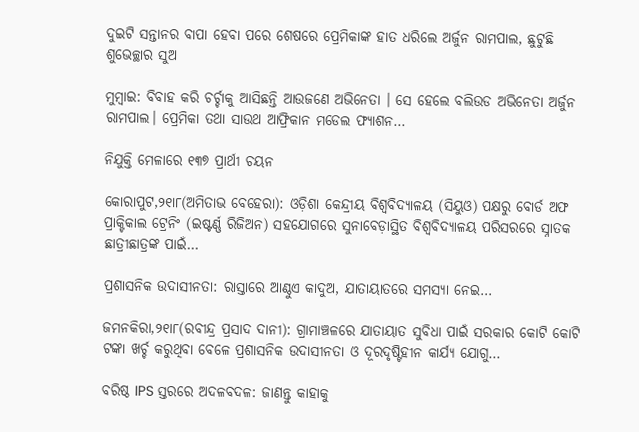ଦୁଇଟି ସନ୍ତାନର ବାପା ହେବା ପରେ ଶେଷରେ ପ୍ରେମିକାଙ୍କ ହାତ ଧରିଲେ ଅର୍ଜୁନ ରାମପାଲ, ଛୁଟୁଛି ଶୁଭେଚ୍ଛାର ସୁଅ

ମୁମ୍ବାଇ: ବିବାହ କରି ଚର୍ଚ୍ଚାକୁ ଆସିଛନ୍ତି ଆଉଜଣେ ଅଭିନେତା । ସେ ହେଲେ ବଲିଉଡ ଅଭିନେତା ଅର୍ଜୁନ ରାମପାଲ। ପ୍ରେମିକା ତଥା ସାଉଥ ଆଫ୍ରିକାନ ମଡେଲ ଫ୍ୟାଶନ…

ନିଯୁକ୍ତି ମେଳାରେ ୧୩୭ ପ୍ରାର୍ଥୀ ଚୟନ

କୋରାପୁଟ,୨୧ା୮(ଅମିତାଭ ବେହେରା): ଓଡ଼ିଶା କେନ୍ଦ୍ରୀୟ ବିଶ୍ୱବିଦ୍ୟାଳୟ (ସିୟୁଓ) ପକ୍ଷରୁ ବୋର୍ଡ ଅଫ ପ୍ରାକ୍ଟିକାଲ ଟ୍ରେନିଂ (ଇଷ୍ଟର୍ଣ୍ଣ ରିଜିଅନ) ସହଯୋଗରେ ସୁନାବେଡ଼ାସ୍ଥିତ ବିଶ୍ୱବିଦ୍ୟାଳୟ ପରିସରରେ ସ୍ନାତକ ଛାତ୍ରୀଛାତ୍ରଙ୍କ ପାଇଁ…

ପ୍ରଶାସନିକ ଉଦାସୀନତା: ରାସ୍ତାରେ ଆଣ୍ଠୁଏ କାଦୁଅ, ଯାତାୟାତରେ ସମସ୍ୟା ନେଇ…

ଜମନକିରା,୨୧ା୮(ରବୀନ୍ଦ୍ର ପ୍ରସାଦ ଦାନୀ): ଗ୍ରାମାଞ୍ଚଳରେ ଯାତାୟାତ ସୁବିଧା ପାଇଁ ସରକାର କୋଟି କୋଟି ଟଙ୍କା ଖର୍ଚ୍ଚ କରୁଥିବା ବେଳେ ପ୍ରଶାସନିକ ଉଦାସୀନତା ଓ ଦୂରଦୃଷ୍ଟିହୀନ କାର୍ଯ୍ୟ ଯୋଗୁ…

ବରିଷ୍ଠ IPS ସ୍ତରରେ ଅଦଳବଦଳ: ଜାଣନ୍ତୁ କାହାକୁ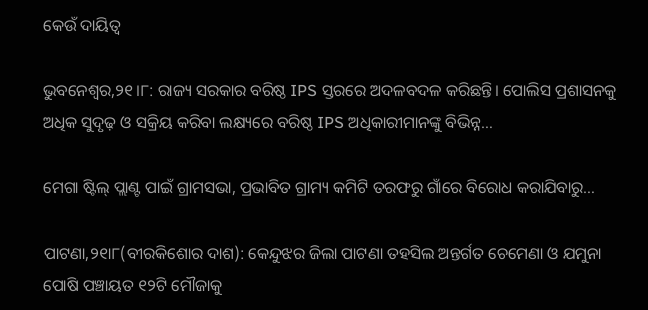କେଉଁ ଦାୟିତ୍ୱ

ଭୁବନେଶ୍ୱର,୨୧।୮: ରାଜ୍ୟ ସରକାର ବରିଷ୍ଠ IPS ସ୍ତରରେ ଅଦଳବଦଳ କରିଛନ୍ତି। ପୋଲିସ ପ୍ରଶାସନକୁ ଅଧିକ ସୁଦୃଢ଼ ଓ ସକ୍ରିୟ କରିବା ଲକ୍ଷ୍ୟରେ ବରିଷ୍ଠ IPS ଅଧିକାରୀମାନଙ୍କୁ ବିଭିନ୍ନ…

ମେଗା ଷ୍ଟିଲ୍‌ ପ୍ଲାଣ୍ଟ ପାଇଁ ଗ୍ରାମସଭା, ପ୍ରଭାବିତ ଗ୍ରାମ୍ୟ କମିଟି ତରଫରୁ ଗାଁରେ ବିରୋଧ କରାଯିବାରୁ…

ପାଟଣା,୨୧ା୮(ବୀରକିଶୋର ଦାଶ): କେନ୍ଦୁଝର ଜିଲା ପାଟଣା ତହସିଲ ଅନ୍ତର୍ଗତ ଚେମେଣା ଓ ଯମୁନା ପୋଷି ପଞ୍ଚାୟତ ୧୨ଟି ମୌଜାକୁ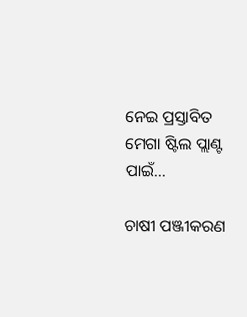ନେଇ ପ୍ରସ୍ତାବିତ ମେଗା ଷ୍ଟିଲ ପ୍ଲାଣ୍ଟ ପାଇଁ…

ଚାଷୀ ପଞ୍ଜୀକରଣ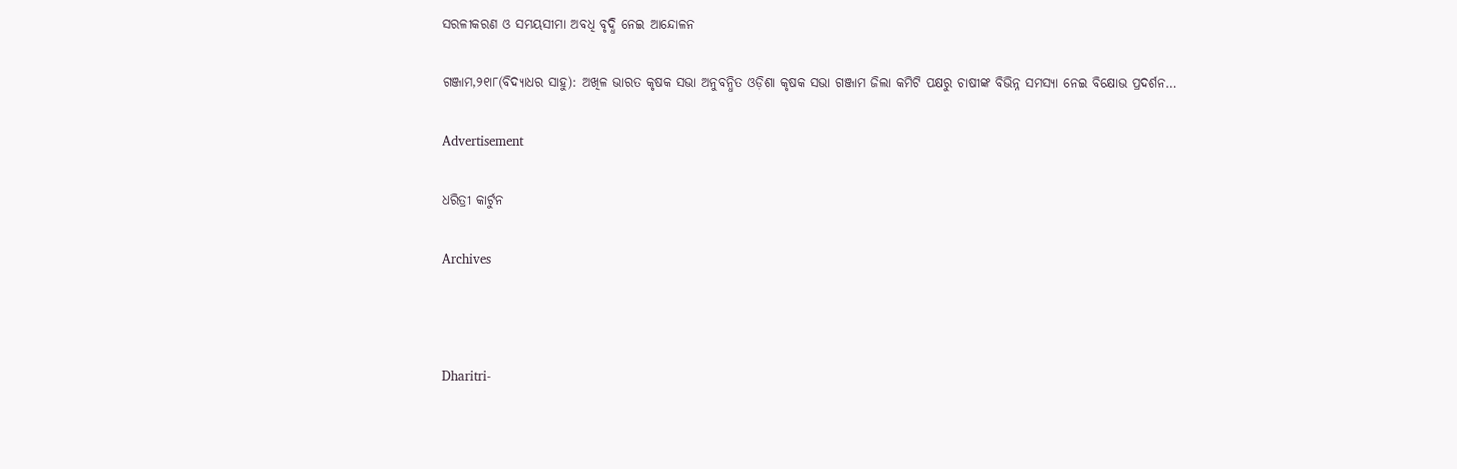ସରଳୀକରଣ ଓ ସମୟସୀମା ଅବଧି ବୃଦ୍ଧି ନେଇ ଆନ୍ଦୋଳନ

ଗଞ୍ଜାମ,୨୧ା୮(ବିଦ୍ୟାଧର ସାହୁ): ଅଖିଳ ଭାରତ କୃଷକ ସଭା ଅନୁବନ୍ଧିତ ଓଡ଼ିଶା କୃଷକ ସଭା ଗଞ୍ଜାମ ଜିଲା କମିଟି ପକ୍ଷରୁ ଚାଷୀଙ୍କ ବିଭିନ୍ନ ସମସ୍ୟା ନେଇ ବିକ୍ଷୋଭ ପ୍ରଦର୍ଶନ…

Advertisement

ଧରିତ୍ରୀ କାର୍ଟୁନ

Archives



Dharitri-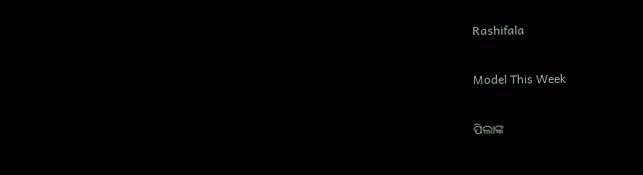Rashifala

Model This Week

ପିଲାଙ୍କ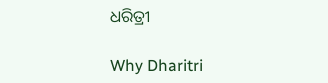ଧରିତ୍ରୀ

Why Dharitri